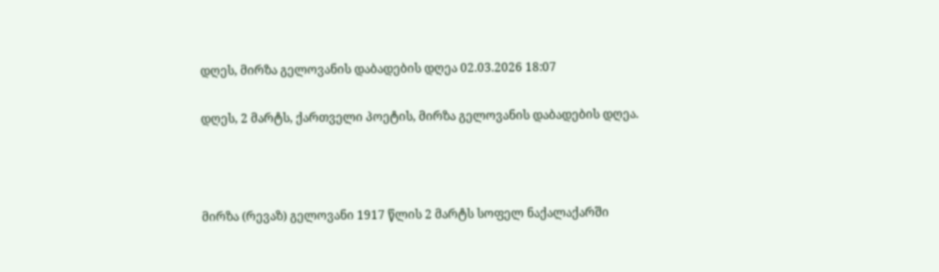დღეს, მირზა გელოვანის დაბადების დღეა 02.03.2026 18:07

დღეს, 2 მარტს, ქართველი პოეტის, მირზა გელოვანის დაბადების დღეა.



მირზა (რევაზ) გელოვანი 1917 წლის 2 მარტს სოფელ ნაქალაქარში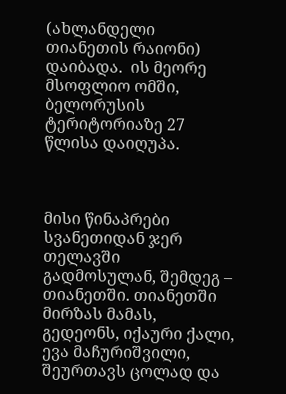(ახლანდელი თიანეთის რაიონი) დაიბადა.  ის მეორე მსოფლიო ომში, ბელორუსის ტერიტორიაზე 27 წლისა დაიღუპა.



მისი წინაპრები სვანეთიდან ჯერ თელავში გადმოსულან, შემდეგ – თიანეთში. თიანეთში მირზას მამას, გედეონს, იქაური ქალი, ევა მაჩურიშვილი, შეურთავს ცოლად და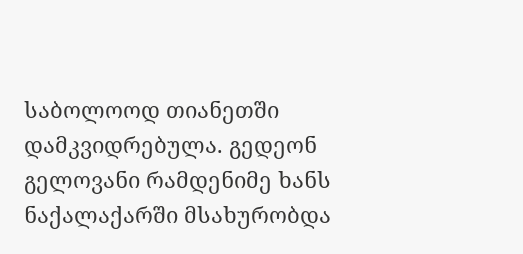საბოლოოდ თიანეთში დამკვიდრებულა. გედეონ გელოვანი რამდენიმე ხანს ნაქალაქარში მსახურობდა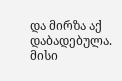და მირზა აქ დაბადებულა. მისი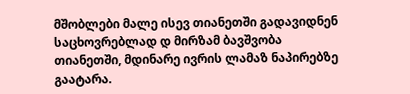მშობლები მალე ისევ თიანეთში გადავიდნენ საცხოვრებლად დ მირზამ ბავშვობა თიანეთში, მდინარე ივრის ლამაზ ნაპირებზე გაატარა.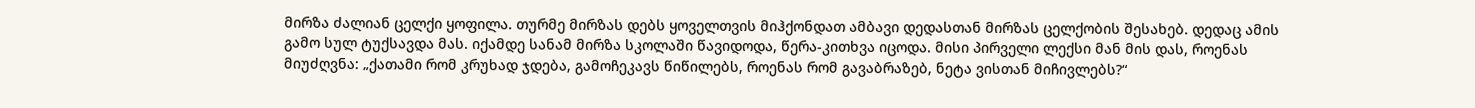მირზა ძალიან ცელქი ყოფილა. თურმე მირზას დებს ყოველთვის მიჰქონდათ ამბავი დედასთან მირზას ცელქობის შესახებ. დედაც ამის გამო სულ ტუქსავდა მას. იქამდე სანამ მირზა სკოლაში წავიდოდა, წერა-კითხვა იცოდა. მისი პირველი ლექსი მან მის დას, როენას მიუძღვნა: „ქათამი რომ კრუხად ჯდება, გამოჩეკავს წიწილებს, როენას რომ გავაბრაზებ, ნეტა ვისთან მიჩივლებს?“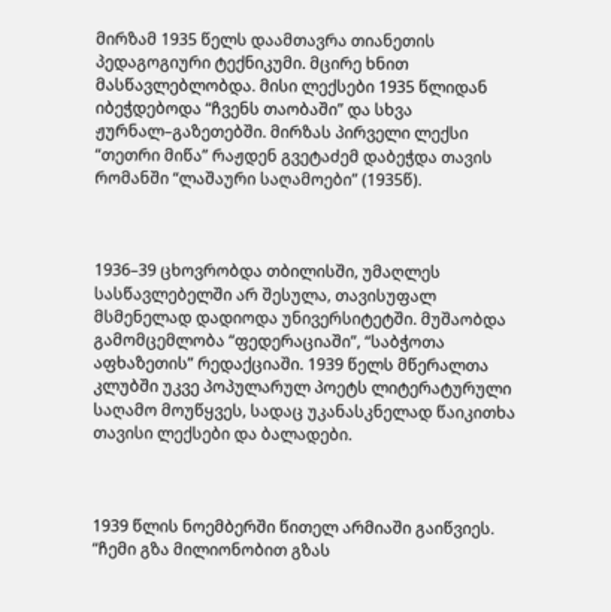მირზამ 1935 წელს დაამთავრა თიანეთის პედაგოგიური ტექნიკუმი. მცირე ხნით მასწავლებლობდა. მისი ლექსები 1935 წლიდან იბეჭდებოდა “ჩვენს თაობაში” და სხვა ჟურნალ–გაზეთებში. მირზას პირველი ლექსი “თეთრი მიწა” რაჟდენ გვეტაძემ დაბეჭდა თავის რომანში “ლაშაური საღამოები” (1935წ).



1936–39 ცხოვრობდა თბილისში, უმაღლეს სასწავლებელში არ შესულა, თავისუფალ მსმენელად დადიოდა უნივერსიტეტში. მუშაობდა გამომცემლობა “ფედერაციაში”, “საბჭოთა აფხაზეთის” რედაქციაში. 1939 წელს მწერალთა კლუბში უკვე პოპულარულ პოეტს ლიტერატურული საღამო მოუწყვეს, სადაც უკანასკნელად წაიკითხა თავისი ლექსები და ბალადები.



1939 წლის ნოემბერში წითელ არმიაში გაიწვიეს. “ჩემი გზა მილიონობით გზას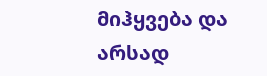მიჰყვება და არსად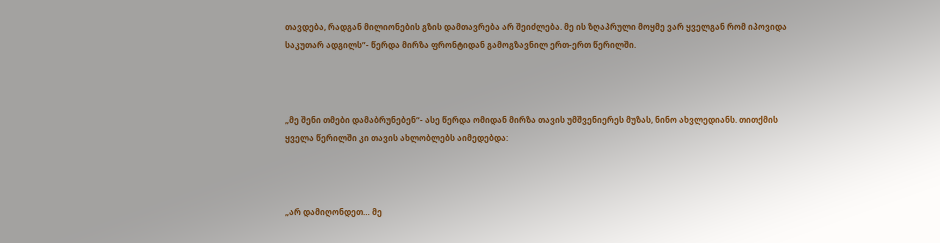თავდება, რადგან მილიონების გზის დამთავრება არ შეიძლება. მე ის ზღაპრული მოყმე ვარ ყველგან რომ იპოვიდა საკუთარ ადგილს”- წერდა მირზა ფრონტიდან გამოგზავნილ ერთ-ერთ წერილში.



„მე შენი თმები დამაბრუნებენ“- ასე წერდა ომიდან მირზა თავის უმშვენიერეს მუზას, ნინო ახვლედიანს. თითქმის ყველა წერილში კი თავის ახლობლებს აიმედებდა:



„არ დამიღონდეთ… მე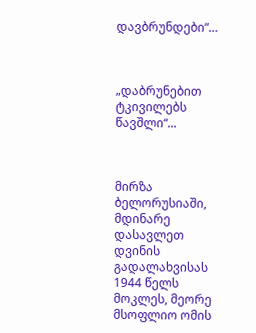დავბრუნდები“…



„დაბრუნებით ტკივილებს წავშლი“...



მირზა ბელორუსიაში, მდინარე დასავლეთ დვინის გადალახვისას 1944 წელს მოკლეს, მეორე მსოფლიო ომის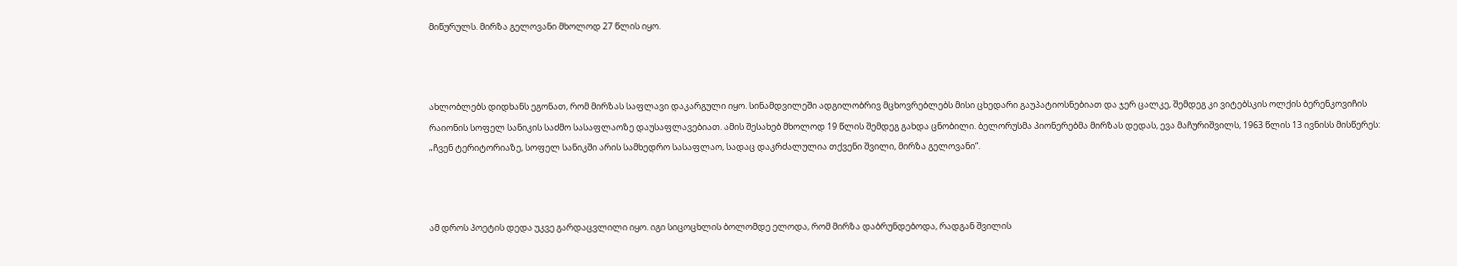მიწურულს. მირზა გელოვანი მხოლოდ 27 წლის იყო.



ახლობლებს დიდხანს ეგონათ, რომ მირზას საფლავი დაკარგული იყო. სინამდვილეში ადგილობრივ მცხოვრებლებს მისი ცხედარი გაუპატიოსნებიათ და ჯერ ცალკე, შემდეგ კი ვიტებსკის ოლქის ბერენკოვიჩის რაიონის სოფელ სანიკის საძმო სასაფლაოზე დაუსაფლავებიათ. ამის შესახებ მხოლოდ 19 წლის შემდეგ გახდა ცნობილი. ბელორუსმა პიონერებმა მირზას დედას, ევა მაჩურიშვილს, 1963 წლის 13 ივნისს მისწერეს: „ჩვენ ტერიტორიაზე, სოფელ სანიკში არის სამხედრო სასაფლაო, სადაც დაკრძალულია თქვენი შვილი, მირზა გელოვანი“.



ამ დროს პოეტის დედა უკვე გარდაცვლილი იყო. იგი სიცოცხლის ბოლომდე ელოდა, რომ მირზა დაბრუნდებოდა, რადგან შვილის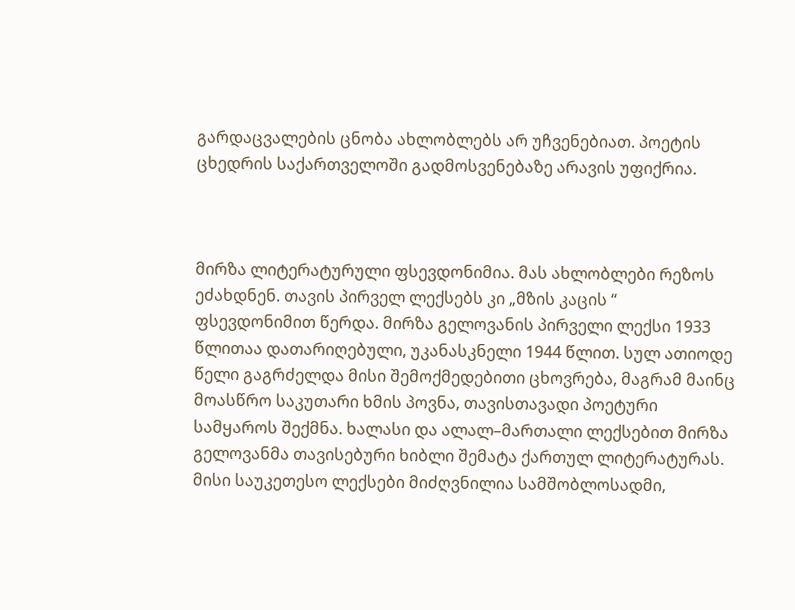გარდაცვალების ცნობა ახლობლებს არ უჩვენებიათ. პოეტის ცხედრის საქართველოში გადმოსვენებაზე არავის უფიქრია.



მირზა ლიტერატურული ფსევდონიმია. მას ახლობლები რეზოს ეძახდნენ. თავის პირველ ლექსებს კი „მზის კაცის “ ფსევდონიმით წერდა. მირზა გელოვანის პირველი ლექსი 1933 წლითაა დათარიღებული, უკანასკნელი 1944 წლით. სულ ათიოდე წელი გაგრძელდა მისი შემოქმედებითი ცხოვრება, მაგრამ მაინც მოასწრო საკუთარი ხმის პოვნა, თავისთავადი პოეტური სამყაროს შექმნა. ხალასი და ალალ–მართალი ლექსებით მირზა გელოვანმა თავისებური ხიბლი შემატა ქართულ ლიტერატურას. მისი საუკეთესო ლექსები მიძღვნილია სამშობლოსადმი,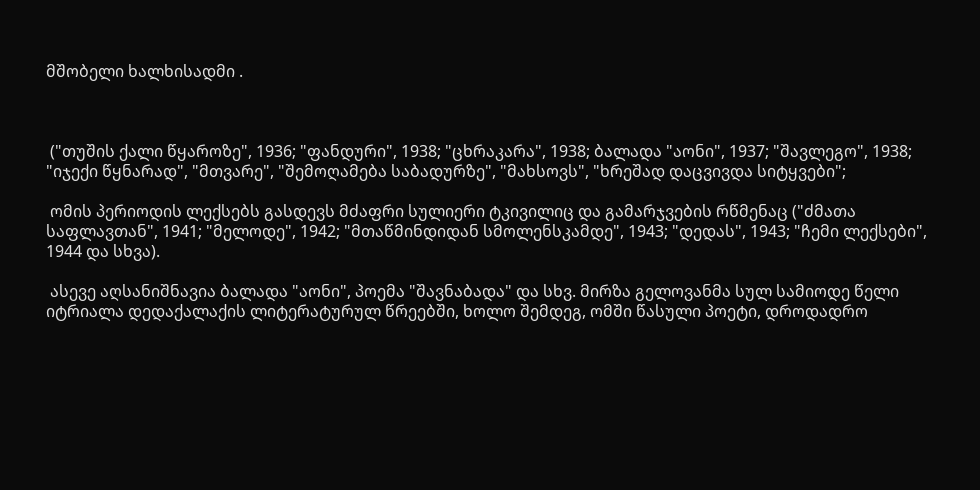მშობელი ხალხისადმი .



 ("თუშის ქალი წყაროზე", 1936; "ფანდური", 1938; "ცხრაკარა", 1938; ბალადა "აონი", 1937; "შავლეგო", 1938; "იჯექი წყნარად", "მთვარე", "შემოღამება საბადურზე", "მახსოვს", "ხრეშად დაცვივდა სიტყვები";

 ომის პერიოდის ლექსებს გასდევს მძაფრი სულიერი ტკივილიც და გამარჯვების რწმენაც ("ძმათა საფლავთან", 1941; "მელოდე", 1942; "მთაწმინდიდან სმოლენსკამდე", 1943; "დედას", 1943; "ჩემი ლექსები", 1944 და სხვა).

 ასევე აღსანიშნავია ბალადა "აონი", პოემა "შავნაბადა" და სხვ. მირზა გელოვანმა სულ სამიოდე წელი იტრიალა დედაქალაქის ლიტერატურულ წრეებში, ხოლო შემდეგ, ომში წასული პოეტი, დროდადრო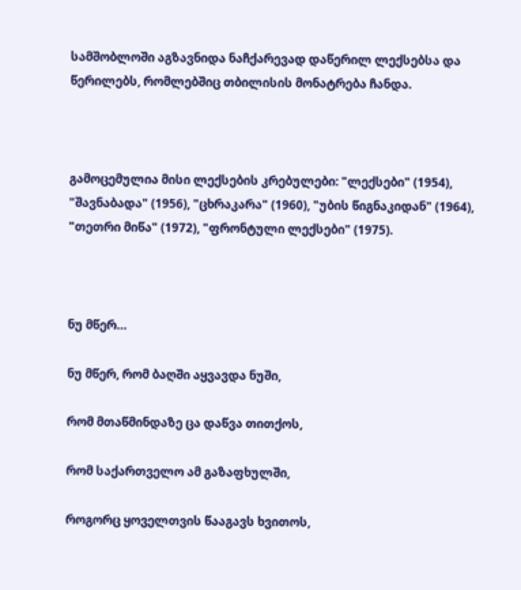სამშობლოში აგზავნიდა ნაჩქარევად დაწერილ ლექსებსა და წერილებს, რომლებშიც თბილისის მონატრება ჩანდა.



გამოცემულია მისი ლექსების კრებულები: "ლექსები" (1954), "შავნაბადა" (1956), "ცხრაკარა" (1960), "უბის წიგნაკიდან" (1964), "თეთრი მიწა" (1972), "ფრონტული ლექსები" (1975).



ნუ მწერ…

ნუ მწერ, რომ ბაღში აყვავდა ნუში,

რომ მთაწმინდაზე ცა დაწვა თითქოს,

რომ საქართველო ამ გაზაფხულში,

როგორც ყოველთვის წააგავს ხვითოს,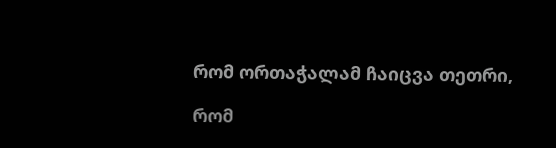რომ ორთაჭალამ ჩაიცვა თეთრი,

რომ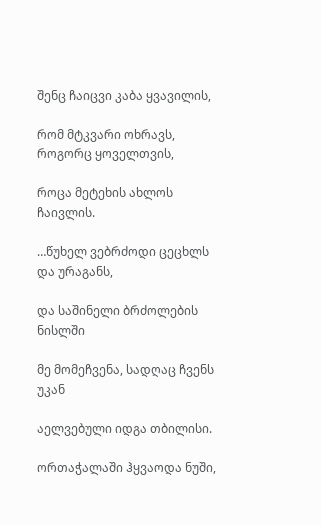შენც ჩაიცვი კაბა ყვავილის,

რომ მტკვარი ოხრავს, როგორც ყოველთვის,

როცა მეტეხის ახლოს ჩაივლის.

…წუხელ ვებრძოდი ცეცხლს და ურაგანს,

და საშინელი ბრძოლების ნისლში

მე მომეჩვენა, სადღაც ჩვენს უკან

აელვებული იდგა თბილისი.

ორთაჭალაში ჰყვაოდა ნუში,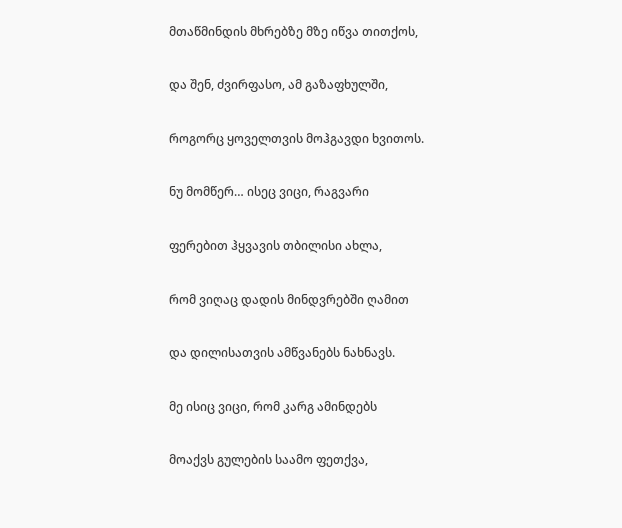მთაწმინდის მხრებზე მზე იწვა თითქოს,

და შენ, ძვირფასო, ამ გაზაფხულში,

როგორც ყოველთვის მოჰგავდი ხვითოს.

ნუ მომწერ… ისეც ვიცი, რაგვარი

ფერებით ჰყვავის თბილისი ახლა,

რომ ვიღაც დადის მინდვრებში ღამით

და დილისათვის ამწვანებს ნახნავს.

მე ისიც ვიცი, რომ კარგ ამინდებს

მოაქვს გულების საამო ფეთქვა,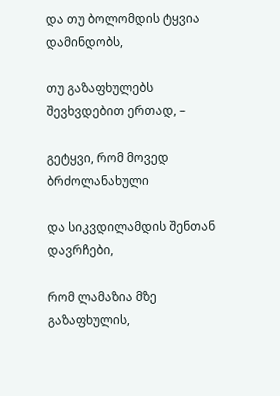და თუ ბოლომდის ტყვია დამინდობს,

თუ გაზაფხულებს შევხვდებით ერთად, –

გეტყვი, რომ მოვედ ბრძოლანახული

და სიკვდილამდის შენთან დავრჩები,

რომ ლამაზია მზე გაზაფხულის,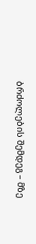ბრძოლების შემდეგ – მზე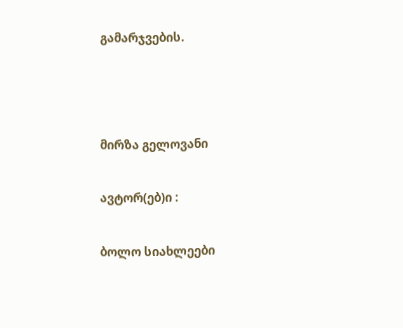გამარჯვების.



მირზა გელოვანი

ავტორ(ებ)ი :

ბოლო სიახლეები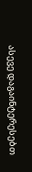ასევე დაგაინტერესებთ